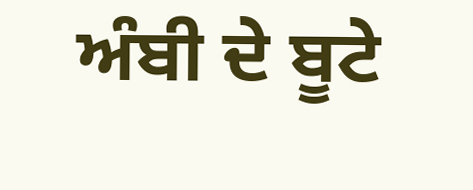ਅੰਬੀ ਦੇ ਬੂਟੇ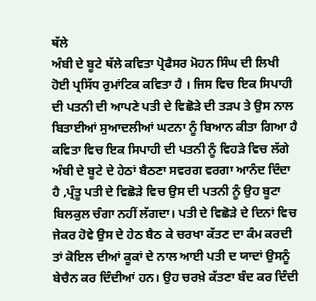ਥੱਲੇ
ਅੰਬੀ ਦੇ ਬੂਟੇ ਥੱਲੇ ਕਵਿਤਾ ਪ੍ਰੋਫੈਸਰ ਮੋਹਨ ਸਿੰਘ ਦੀ ਲਿਖੀ ਹੋਈ ਪ੍ਰਸਿੱਧ ਰੁਮਾਂਟਿਕ ਕਵਿਤਾ ਹੈ । ਜਿਸ ਵਿਚ ਇਕ ਸਿਪਾਹੀ ਦੀ ਪਤਨੀ ਦੀ ਆਪਣੇ ਪਤੀ ਦੇ ਵਿਛੋੜੇ ਦੀ ਤੜਪ ਤੇ ਉਸ ਨਾਲ ਬਿਤਾਈਆਂ ਸੁਆਦਲੀਆਂ ਘਟਨਾ ਨੂੰ ਬਿਆਨ ਕੀਤਾ ਗਿਆ ਹੈ ਕਵਿਤਾ ਵਿਚ ਇਕ ਸਿਪਾਹੀ ਦੀ ਪਤਨੀ ਨੂੰ ਵਿਹੜੇ ਵਿਚ ਲੱਗੇ ਅੰਬੀ ਦੇ ਬੂਟੇ ਦੇ ਹੇਠਾਂ ਬੈਠਣਾ ਸਵਰਗ ਵਰਗਾ ਆਨੰਦ ਦਿੰਦਾ ਹੈ ,ਪ੍ਰੰਤੂ ਪਤੀ ਦੇ ਵਿਛੋੜੇ ਵਿਚ ਉਸ ਦੀ ਪਤਨੀ ਨੂੰ ਉਹ ਬੂਟਾ ਬਿਲਕੁਲ ਚੰਗਾ ਨਹੀਂ ਲੱਗਦਾ। ਪਤੀ ਦੇ ਵਿਛੋੜੇ ਦੇ ਦਿਨਾਂ ਵਿਚ ਜੇਕਰ ਹੋਵੇ ਉਸ ਦੇ ਹੇਠ ਬੈਠ ਕੇ ਚਰਖਾ ਕੱਤਣ ਦਾ ਕੰਮ ਕਰਦੀ ਤਾਂ ਕੋਇਲ ਦੀਆਂ ਕੂਕਾਂ ਦੇ ਨਾਲ ਆਈ ਪਤੀ ਦ ਯਾਦਾਂ ਉਸਨੂੰ ਬੇਚੈਨ ਕਰ ਦਿੰਦੀਆਂ ਹਨ। ਉਹ ਚਰਖ਼ੇ ਕੱਤਣਾ ਬੰਦ ਕਰ ਦਿੰਦੀ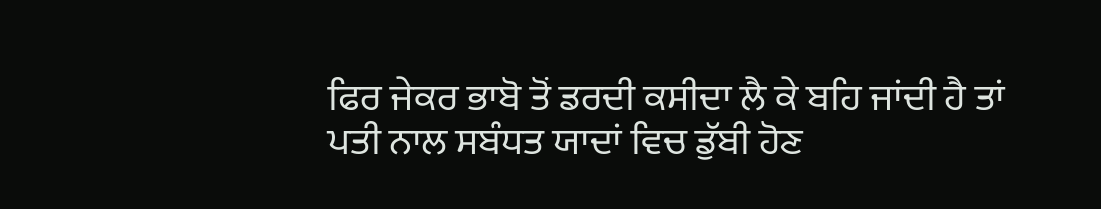ਫਿਰ ਜੇਕਰ ਭਾਬੋ ਤੋਂ ਡਰਦੀ ਕਸੀਦਾ ਲੈ ਕੇ ਬਹਿ ਜਾਂਦੀ ਹੈ ਤਾਂ ਪਤੀ ਨਾਲ ਸਬੰਧਤ ਯਾਦਾਂ ਵਿਚ ਡੁੱਬੀ ਹੋਣ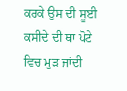ਕਰਕੇ ਉਸ ਦੀ ਸੂਈ ਕਸੀਦੇ ਦੀ ਥਾ ਪੋਟੇ ਵਿਚ ਮੁੜ ਜਾਂਦੀ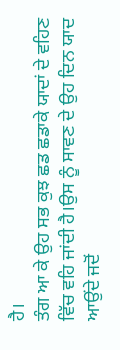ਹੈ।
ਤੰਗ ਆ ਕੇ ਉਹ ਸਭ ਕੁਝ ਛਡ ਛਡਾਕੇ ਯਾਦਾਂ ਦੇ ਵਹਿਣ ਵਿੱਚ ਵਹਿ ਜਾਂਦੀ ਹੈ।ਉਸ ਨੂੰ ਸਾਵਣ ਦੇ ਉਹ ਦਿਨ ਯਾਦ ਆਉਂਦੇ ਜਦੋਂ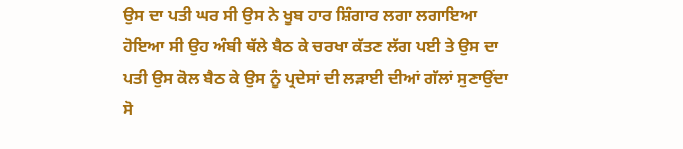ਉਸ ਦਾ ਪਤੀ ਘਰ ਸੀ ਉਸ ਨੇ ਖੂਬ ਹਾਰ ਸ਼ਿੰਗਾਰ ਲਗਾ ਲਗਾਇਆ ਹੋਇਆ ਸੀ ਉਹ ਅੰਬੀ ਥੱਲੇ ਬੈਠ ਕੇ ਚਰਖਾ ਕੱਤਣ ਲੱਗ ਪਈ ਤੇ ਉਸ ਦਾ ਪਤੀ ਉਸ ਕੋਲ ਬੈਠ ਕੇ ਉਸ ਨੂੰ ਪ੍ਰਦੇਸਾਂ ਦੀ ਲੜਾਈ ਦੀਆਂ ਗੱਲਾਂ ਸੁਣਾਉਂਦਾ ਸੋ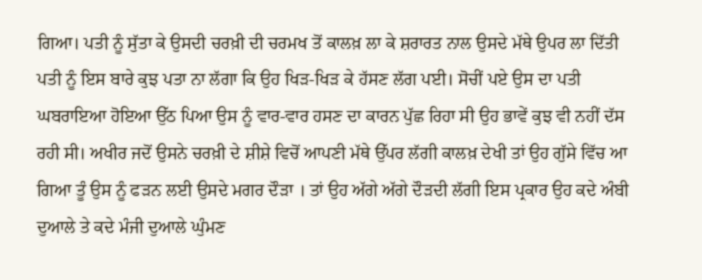ਗਿਆ। ਪਤੀ ਨੂੰ ਸੁੱਤਾ ਕੇ ਉਸਦੀ ਚਰਖ਼ੀ ਦੀ ਚਰਮਖ ਤੋਂ ਕਾਲਖ਼ ਲਾ ਕੇ ਸ਼ਰਾਰਤ ਨਾਲ ਉਸਦੇ ਮੱਥੇ ਉਪਰ ਲਾ ਦਿੱਤੀ ਪਤੀ ਨੂੰ ਇਸ ਬਾਰੇ ਕੁਝ ਪਤਾ ਨਾ ਲੱਗਾ ਕਿ ਉਹ ਖਿੜ-ਖਿੜ ਕੇ ਹੱਸਣ ਲੱਗ ਪਈ। ਸੋਚੀਂ ਪਏ ਉਸ ਦਾ ਪਤੀ ਘਬਰਾਇਆ ਹੋਇਆ ਉੱਠ ਪਿਆ ਉਸ ਨੂੰ ਵਾਰ-ਵਾਰ ਹਸਣ ਦਾ ਕਾਰਨ ਪੁੱਛ ਰਿਹਾ ਸੀ ਉਹ ਭਾਵੇਂ ਕੁਝ ਵੀ ਨਹੀਂ ਦੱਸ ਰਹੀ ਸੀ। ਅਖੀਰ ਜਦੋਂ ਉਸਨੇ ਚਰਖ਼ੀ ਦੇ ਸ਼ੀਸ਼ੇ ਵਿਚੋਂ ਆਪਣੀ ਮੱਥੇ ਉੱਪਰ ਲੱਗੀ ਕਾਲਖ਼ ਦੇਖੀ ਤਾਂ ਉਹ ਗੁੱਸੇ ਵਿੱਚ ਆ ਗਿਆ ਤੂੰ ਉਸ ਨੂੰ ਫੜਨ ਲਈ ਉਸਦੇ ਮਗਰ ਦੌੜਾ । ਤਾਂ ਉਹ ਅੱਗੇ ਅੱਗੇ ਦੌੜਦੀ ਲੱਗੀ ਇਸ ਪ੍ਰਕਾਰ ਉਹ ਕਦੇ ਅੰਬੀ ਦੁਆਲੇ ਤੇ ਕਦੇ ਮੰਜੀ ਦੁਆਲੇ ਘੁੰਮਣ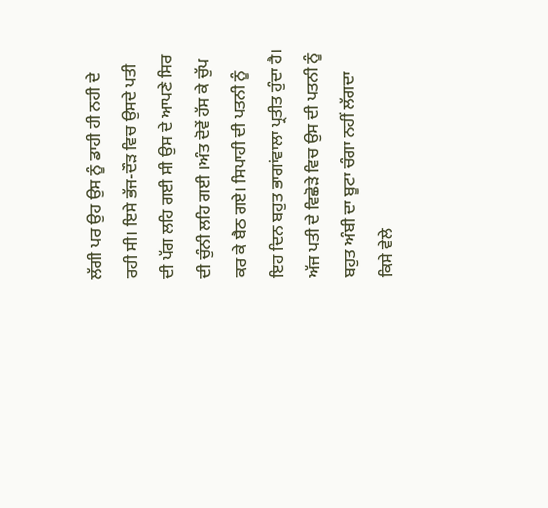ਲੱਗੀ ਪਰ ਉਹ ਉਸ ਨੂੰ ਡਾਹੀ ਹੀ ਨਹੀ ਦੇ ਰਹੀ ਸੀ। ਇਸੇ ਭੱਜ-ਦੌੜ ਵਿਚ ਉਸਦੇ ਪਤੀ ਦੀ ਪੱਗ ਲਹਿ ਗਈ ਸੀ ਉਸ ਦੇ ਆਪਣੇ ਸਿਰ ਦੀ ਚੁੰਨੀ ਲਹਿ ਗਈ ।ਅੰਤ ਦੋਵੇਂ ਹੱਸ ਕੇ ਚੁੱਪ ਕਰ ਕੇ ਬੈਠ ਗਏ। ਸਿਪਾਹੀ ਦੀ ਪਤਨੀ ਨੂੰ ਇਹ ਦਿਨ ਬਹੁਤ ਭਾਗਾਂਵਾਲਾ ਪ੍ਰਤੀਤ ਹੁੰਦਾ ਹੈ। ਅੱਜ ਪਤੀ ਦੇ ਵਿਛੋੜੇ ਵਿਚ ਉਸ ਦੀ ਪਤਨੀ ਨੂੰ ਬਹੁਤ ਅੰਬੀ ਦਾ ਬੂਟਾ ਚੰਗਾ ਨਹੀਂ ਲੱਗਦਾ ਕਿਸੇ ਵੇਲੇ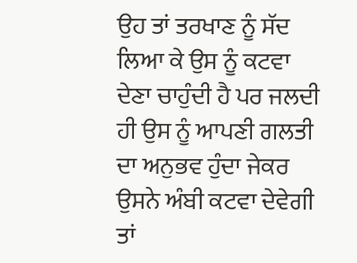ਉਹ ਤਾਂ ਤਰਖਾਣ ਨੂੰ ਸੱਦ ਲਿਆ ਕੇ ਉਸ ਨੂੰ ਕਟਵਾ ਦੇਣਾ ਚਾਹੁੰਦੀ ਹੈ ਪਰ ਜਲਦੀ ਹੀ ਉਸ ਨੂੰ ਆਪਣੀ ਗਲਤੀ ਦਾ ਅਨੁਭਵ ਹੁੰਦਾ ਜੇਕਰ ਉਸਨੇ ਅੰਬੀ ਕਟਵਾ ਦੇਵੇਗੀ ਤਾਂ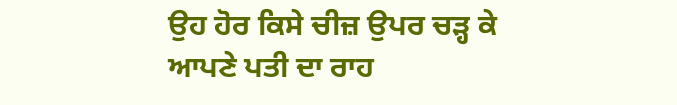ਉਹ ਹੋਰ ਕਿਸੇ ਚੀਜ਼ ਉਪਰ ਚੜ੍ਹ ਕੇ ਆਪਣੇ ਪਤੀ ਦਾ ਰਾਹ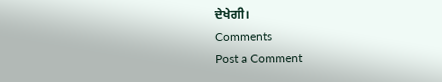ਦੇਖੇਗੀ।
Comments
Post a Comment